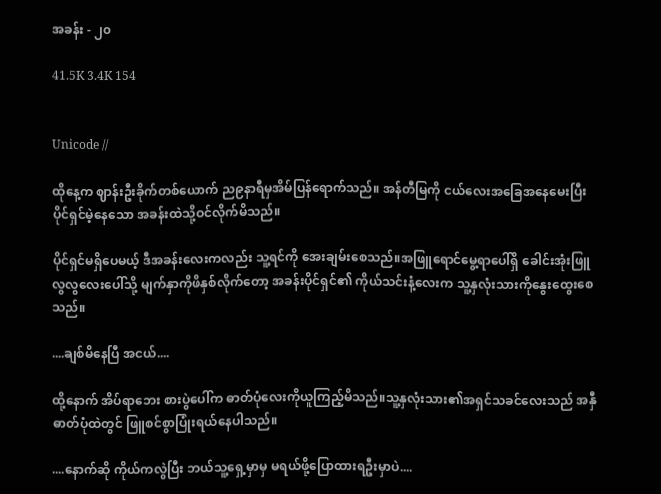အခန်း - ၂၀

41.5K 3.4K 154


Unicode //

ထိုနေ့က ဈာန်းဦးခိုက်တစ်ယောက် ည၉နာရီမှအိမ်ပြန်ရောက်သည်။ အန်တီမြကို ငယ်လေးအခြေအနေမေးပြီး ပိုင်ရှင်မဲ့နေသော အခန်းထဲသို့ဝင်လိုက်မိသည်။

ပိုင်ရှင်မရှိပေမယ့် ဒီအခန်းလေးကလည်း သူ့ရင်ကို အေးချမ်းစေသည်။အဖြူရောင်မွေ့ရာပေါ်ရှိ ခေါင်းအုံးဖြူလွလွလေးပေါ်သို့ မျက်နှာကိုဖိနှစ်လိုက်တော့ အခန်းပိုင်ရှင်၏ ကိုယ်သင်းနံ့လေးက သူ့နှလုံးသားကိုနွေးထွေးစေသည်။

....ချစ်မိနေပြီ အငယ်....

ထို့နောက် အိပ်ရာဘေး စားပွဲပေါ်က ဓာတ်ပုံလေးကိုယူကြည့်မိသည်။သူ့နှလုံးသား၏အရှင်သခင်လေးသည် အနှီဓာတ်ပုံထဲတွင် ဖြူစင်စွာပြုံးရယ်နေပါသည်။

....နောက်ဆို ကိုယ်ကလွဲပြီး ဘယ်သူ့ရှေ့မှာမှ မရယ်ဖို့ပြောထားရဦးမှာပဲ....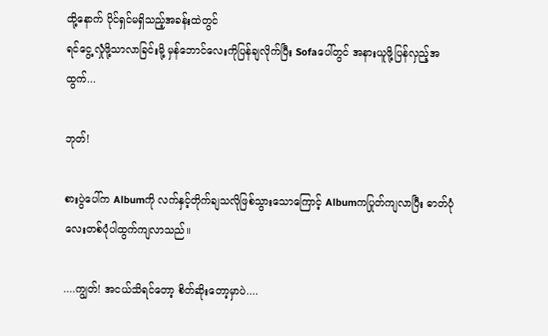ထို့နောက် ပိုင်ရှင်မရှိသည့်အခန်းထဲတွင်
ရင်ငွေ့လှုံဖို့သာလာခြင်းမို့ မှန်ဘောင်လေးကိုပြန်ချလိုက်ပြီး Sofaပေါ်တွင် အနားယူဖို့ပြန်လှည့်အထွက်...

ဘုတ်!

စားပွဲပေါ်က Albumကို လက်နှင့်တိုက်ချသလိုဖြစ်သွားသောကြောင့် Albumကပြုတ်ကျလာပြီး ဓာတ်ပုံလေးတစ်ပုံပါထွက်ကျလာသည်။

....ကျွတ်! အငယ်သိရင်တော့ စိတ်ဆိုးတော့မှာပဲ....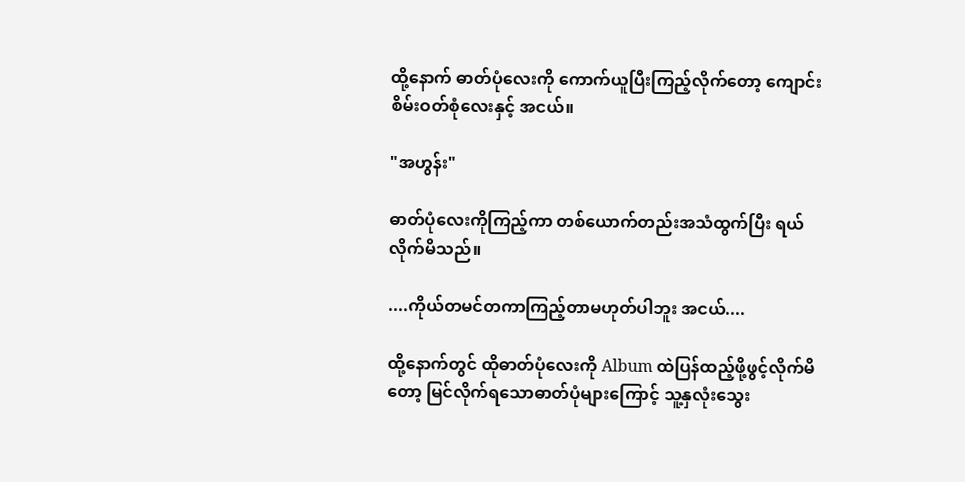ထို့နောက် ဓာတ်ပုံလေးကို ကောက်ယူပြီးကြည့်လိုက်တော့ ကျောင်းစိမ်းဝတ်စုံလေးနှင့် အငယ်။

"အဟွန်း"

ဓာတ်ပုံလေးကိုကြည့်ကာ တစ်ယောက်တည်းအသံထွက်ပြီး ရယ်လိုက်မိသည်။

....ကိုယ်တမင်တကာကြည့်တာမဟုတ်ပါဘူး အငယ်....

ထို့နောက်တွင် ထိုဓာတ်ပုံလေးကို Album ထဲပြန်ထည့်ဖို့ဖွင့်လိုက်မိတော့ မြင်လိုက်ရသောဓာတ်ပုံများကြောင့် သူ့နှလုံးသွေး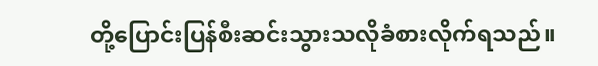တို့ပြောင်းပြန်စီးဆင်းသွားသလိုခံစားလိုက်ရသည်။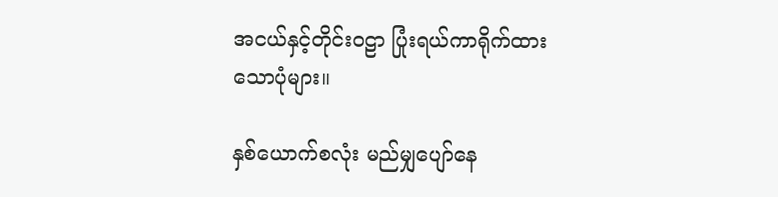အငယ်နှင့်တိုင်းဝဠာ ပြုံးရယ်ကာရိုက်ထားသောပုံများ။

နှစ်ယောက်စလုံး မည်မျှပျော်နေ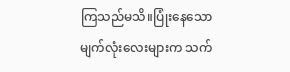ကြသည်မသိ။ပြုံးနေသောမျက်လုံးလေးများက သက်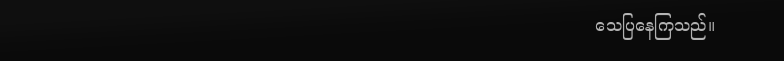သေပြနေကြသည်။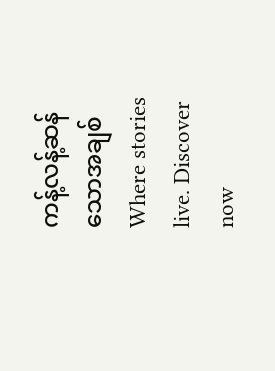ကန့်လန့်ဆန်သောအချစ် Where stories live. Discover now